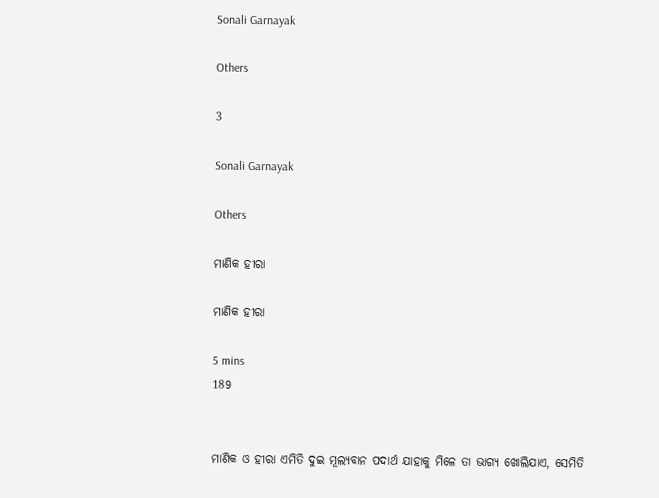Sonali Garnayak

Others

3

Sonali Garnayak

Others

ମାଣିକ ହୀରା

ମାଣିକ ହୀରା

5 mins
189


ମାଣିକ ଓ ହୀରା ଏମିତି ଦୁଇ ମୂଲ୍ୟବାନ ପଦାର୍ଥ ଯାହାକୁ ମିଳେ ତା ଭାଗ୍ୟ ଖୋଲିଯାଏ, ସେମିତି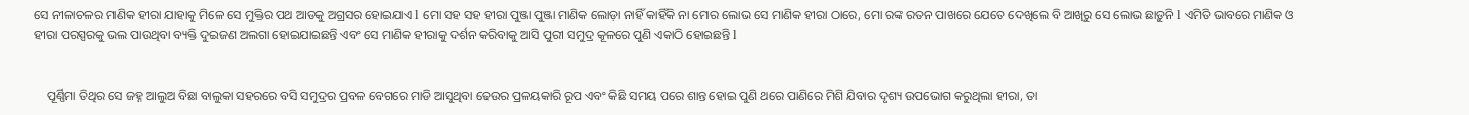ସେ ନୀଳାଚଳର ମାଣିକ ହୀରା ଯାହାକୁ ମିଳେ ସେ ମୁକ୍ତିର ପଥ ଆଡକୁ ଅଗ୍ରସର ହୋଇଯାଏ l ମୋ ସହ ସହ ହୀରା ପୁଞ୍ଜା ପୁଞ୍ଜା ମାଣିକ ଲୋଡ଼ା ନାହିଁ କାହିଁକି ନା ମୋର ଲୋଭ ସେ ମାଣିକ ହୀରା ଠାରେ, ମୋ ରଙ୍କ ରତନ ପାଖରେ ଯେତେ ଦେଖିଲେ ବି ଆଖିରୁ ସେ ଲୋଭ ଛାଡ଼ୁନି l ଏମିତି ଭାବରେ ମାଣିକ ଓ ହୀରା ପରସ୍ପରକୁ ଭଲ ପାଉଥିବା ବ୍ୟକ୍ତି ଦୁଇଜଣ ଅଲଗା ହୋଇଯାଇଛନ୍ତି ଏବଂ ସେ ମାଣିକ ହୀରାକୁ ଦର୍ଶନ କରିବାକୁ ଆସି ପୁରୀ ସମୁଦ୍ର କୂଳରେ ପୁଣି ଏକାଠି ହୋଇଛନ୍ତି l


    ପୂର୍ଣ୍ଣିମା ତିଥିର ସେ ଜହ୍ନ ଆଲୁଅ ବିଛା ବାଲୁକା ସହରରେ ବସି ସମୁଦ୍ରର ପ୍ରବଳ ବେଗରେ ମାଡି ଆସୁଥିବା ଢେଉର ପ୍ରଳୟକାରି ରୂପ ଏବଂ କିଛି ସମୟ ପରେ ଶାନ୍ତ ହୋଇ ପୁଣି ଥରେ ପାଣିରେ ମିଶି ଯିବାର ଦୃଶ୍ୟ ଉପଭୋଗ କରୁଥିଲା ହୀରା, ତା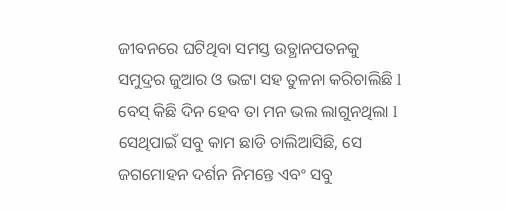ଜୀବନରେ ଘଟିଥିବା ସମସ୍ତ ଉତ୍ଥାନପତନକୁ ସମୁଦ୍ରର ଜୁଆର ଓ ଭଟ୍ଟା ସହ ତୁଳନା କରିଚାଲିଛି l ବେସ୍ କିଛି ଦିନ ହେବ ତା ମନ ଭଲ ଲାଗୁନଥିଲା l ସେଥିପାଇଁ ସବୁ କାମ ଛାଡି ଚାଲିଆସିଛି, ସେ ଜଗମୋହନ ଦର୍ଶନ ନିମନ୍ତେ ଏବଂ ସବୁ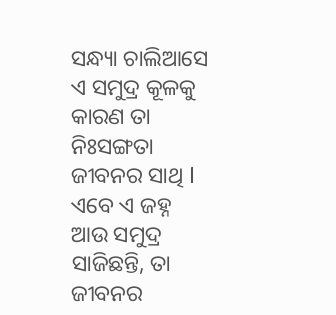ସନ୍ଧ୍ୟା ଚାଲିଆସେ ଏ ସମୁଦ୍ର କୂଳକୁ କାରଣ ତା ନିଃସଙ୍ଗତା ଜୀବନର ସାଥି l ଏବେ ଏ ଜହ୍ନ ଆଉ ସମୁଦ୍ର ସାଜିଛନ୍ତି, ତା ଜୀବନର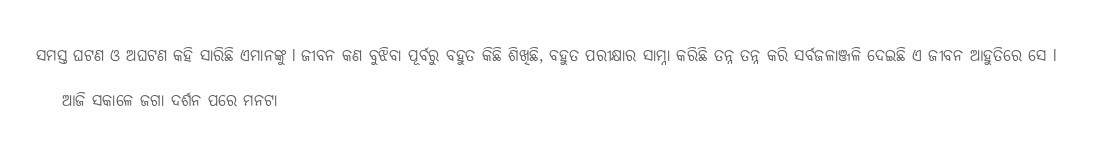ସମସ୍ତ ଘଟଣ ଓ ଅଘଟଣ କହି ସାରିଛି ଏମାନଙ୍କୁ l ଜୀବନ କଣ ବୁଝିବା ପୂର୍ବରୁ ବହୁତ କିଛି ଶିଖିଛି, ବହୁତ ପରୀକ୍ଷାର ସାମ୍ନା କରିଛି ତନ୍ନ ତନ୍ନ କରି ସର୍ବଜଳାଞ୍ଜଳି ଦେଇଛି ଏ ଜୀବନ ଆହୁତିରେ ସେ l

    ଆଜି ସକାଳେ ଜଗା ଦର୍ଶନ ପରେ ମନଟା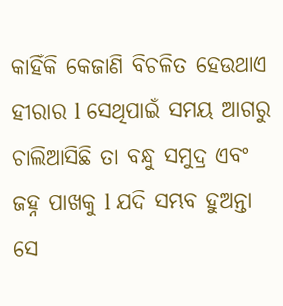କାହିଁକି କେଜାଣି ବିଚଳିତ ହେଉଥାଏ ହୀରାର l ସେଥିପାଇଁ ସମୟ ଆଗରୁ ଚାଲିଆସିଛି ତା ବନ୍ଧୁ ସମୁଦ୍ର ଏବଂ ଜହ୍ନ ପାଖକୁ l ଯଦି ସମ୍ଭବ ହୁଅନ୍ତା ସେ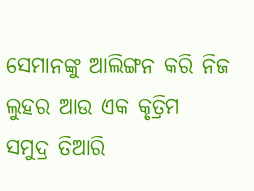ସେମାନଙ୍କୁ ଆଲିଙ୍ଗନ କରି ନିଜ ଲୁହର ଆଉ ଏକ କୃତ୍ରିମ ସମୁଦ୍ର ତିଆରି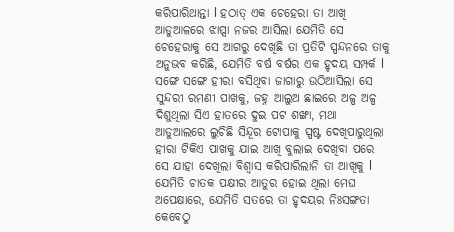କରିପାରିଥାନ୍ତା l ହଠାତ୍ ଏକ ଚେହେରା ତା ଆଖି ଆଡୁଆଳରେ ଝାପ୍ସା ନଜର ଆସିଲା ଯେମିତି ସେ ଚେହେରାକୁ ସେ ଆଗରୁ ଦେଖିଛି ତା ପ୍ରତିଟି ସ୍ପନ୍ଦନରେ ତାକୁ ଅନୁଭବ କରିଛି, ଯେମିତି ବର୍ଷ ବର୍ଷର ଏକ ହୃଦୟ ସମ୍ପର୍କ l ସଙ୍ଗେ ସଙ୍ଗେ ହୀରା ବସିଥିବା ଜାଗାରୁ ଉଠିଆସିଲା ସେ ସୁନ୍ଦରୀ ରମଣୀ ପାଖକୁ, ଜହ୍ନ ଆଲୁଅ ଛାଇରେ ଅଳ୍ପ ଅଳ୍ପ ଦିଶୁଥିଲା ସିଏ ହାତରେ ଦୁଇ ପଟ ଶଙ୍ଖା, ମଥା ଆଡୁଆଲରେ ଲୁଚିଛି ସିନ୍ଦୂର ଟୋପାକୁ ସ୍ପଷ୍ଟ ଦେଖିପାରୁଥିଲା ହୀରା ଟିକିଏ ପାଖକୁ ଯାଇ ଆଖି ବୁଲାଇ ଦେଖିବା ପରେ ସେ ଯାହା ଦେଖିଲା ବିଶ୍ୱାସ କରିପାରିଲାନି ତା ଆଖିକୁ l ଯେମିତି ଚାତକ ପକ୍ଷୀର ଆତୁର ହୋଇ ଥିଲା ମେଘ ଅପେକ୍ଷାରେ, ଯେମିତି ସତରେ ତା ହୃଦୟର ନିଃସଙ୍ଗତା କେବେଠୁ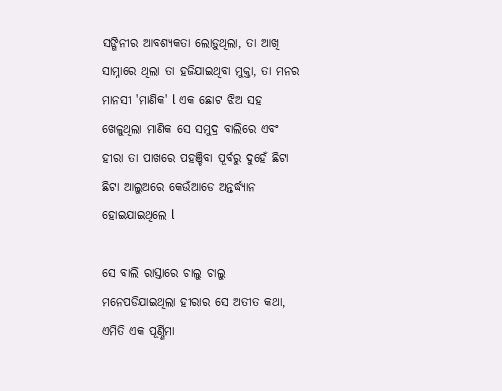ସଙ୍ଗିନୀର ଆବଶ୍ୟକତା ଲୋଡ଼ୁଥିଲା, ତା ଆଖି ସାମ୍ନାରେ ଥିଲା ତା ହଜିଯାଇଥିବା ମୁକ୍ତା, ତା ମନର ମାନସୀ 'ମାଣିକ' l ଏକ ଛୋଟ ଝିଅ ସହ ଖେଳୁଥିଲା ମାଣିକ ସେ ସମୁଦ୍ର ବାଲିରେ ଏବଂ ହୀରା ତା ପାଖରେ ପହଞ୍ଚିବା ପୂର୍ବରୁ ଦୁହେଁ ଛିଟା ଛିଟା ଆଲୁଅରେ କେଉଁଆଡେ ଅନ୍ତର୍ଦ୍ଧ୍ୟାନ ହୋଇଯାଇଥିଲେ l

ସେ ବାଲି ରାସ୍ତାରେ ଚାଲୁ ଚାଲୁ ମନେପଡିଯାଇଥିଲା ହୀରାର ସେ ଅତୀତ କଥା, ଏମିତି ଏକ ପୂର୍ଣ୍ଣିମା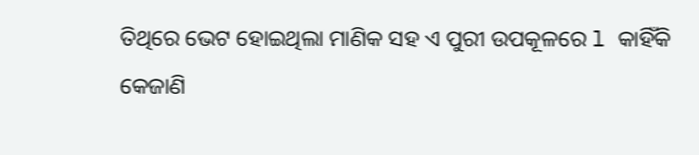ତିଥିରେ ଭେଟ ହୋଇଥିଲା ମାଣିକ ସହ ଏ ପୁରୀ ଉପକୂଳରେ l କାହିଁକି କେଜାଣି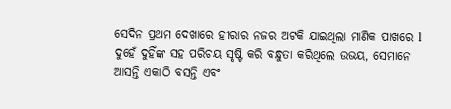ସେଦିନ ପ୍ରଥମ ଦେଖାରେ ହୀରାର ନଜର ଅଟକି ଯାଇଥିଲା ମାଣିକ ପାଖରେ l ଦୁହେଁ ଦୁହିଁଙ୍କ ସହ ପରିଚୟ ସୃଷ୍ଟି କରି ବନ୍ଧୁତା କରିଥିଲେ ଉଭୟ, ସେମାନେ ଆସନ୍ତି ଏକାଠି ବସନ୍ତି ଏବଂ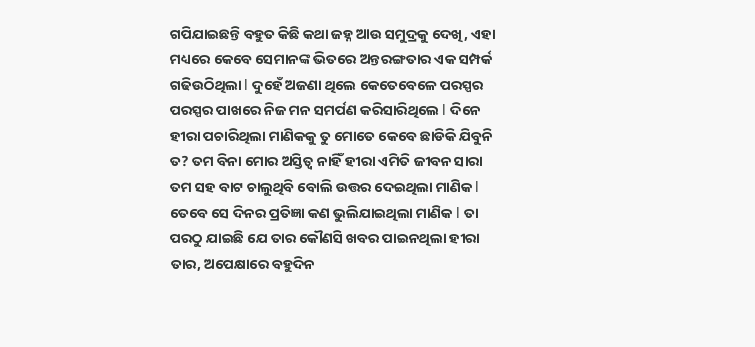ଗପିଯାଇଛନ୍ତି ବହୁତ କିଛି କଥା ଜହ୍ନ ଆଉ ସମୁଦ୍ରକୁ ଦେଖି, ଏହା ମଧ୍ୟରେ କେବେ ସେମାନଙ୍କ ଭିତରେ ଅନ୍ତରଙ୍ଗତାର ଏକ ସମ୍ପର୍କ ଗଢିଉଠିଥିଲା l ଦୁହେଁ ଅଜଣା ଥିଲେ କେତେବେଳେ ପରସ୍ପର ପରସ୍ପର ପାଖରେ ନିଜ ମନ ସମର୍ପଣ କରିସାରିଥିଲେ l ଦିନେ ହୀରା ପଚାରିଥିଲା ମାଣିକକୁ ତୁ ମୋତେ କେବେ ଛାଡିକି ଯିବୁନି ତ? ତମ ବିନା ମୋର ଅସ୍ତିତ୍ୱ ନାହିଁ ହୀରା ଏମିତି ଜୀବନ ସାରା ତମ ସହ ବାଟ ଚାଲୁଥିବି ବୋଲି ଉତ୍ତର ଦେଇଥିଲା ମାଣିକ l ତେବେ ସେ ଦିନର ପ୍ରତିଜ୍ଞା କଣ ଭୁଲିଯାଇଥିଲା ମାଣିକ l ତା ପରଠୁ ଯାଇଛି ଯେ ତାର କୌଣସି ଖବର ପାଇନଥିଲା ହୀରା ତାର, ଅପେକ୍ଷାରେ ବହୁଦିନ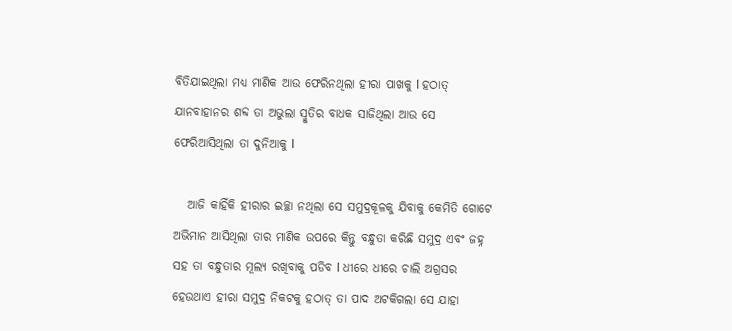ବିତିଯାଇଥିଲା ମଧ୍ୟ ମାଣିକ ଆଉ ଫେରିନଥିଲା ହୀରା ପାଖକୁ l ହଠାତ୍ ଯାନବାହାନର ଶବ୍ଦ ତା ଅଭୁଲା ସ୍ମୁତିର ବାଧକ ସାଜିଥିଲା ଆଉ ସେ ଫେରିଆସିଥିଲା ତା ଦୁନିଆକୁ l

   ଆଜି କାହିଁକି ହୀରାର ଇଚ୍ଛା ନଥିଲା ସେ ସମୁଦ୍ରକୂଳକୁ ଯିବାକୁ କେମିତି ଗୋଟେ ଅଭିମାନ ଆସିଥିଲା ତାର ମାଣିକ ଉପରେ କିନ୍ତୁ ବନ୍ଧୁତା କରିଛି ସମୁଦ୍ର ଏବଂ ଜହ୍ନ ସହ ତା ବନ୍ଧୁତାର ମୂଲ୍ୟ ରଖିବାକୁ ପଡିବ l ଧୀରେ ଧୀରେ ଚାଲି ଅଗ୍ରସର ହେଉଥାଏ ହୀରା ସମୁଦ୍ର ନିକଟକୁ ହଠାତ୍ ତା ପାଦ ଅଟକିଗଲା ସେ ଯାହା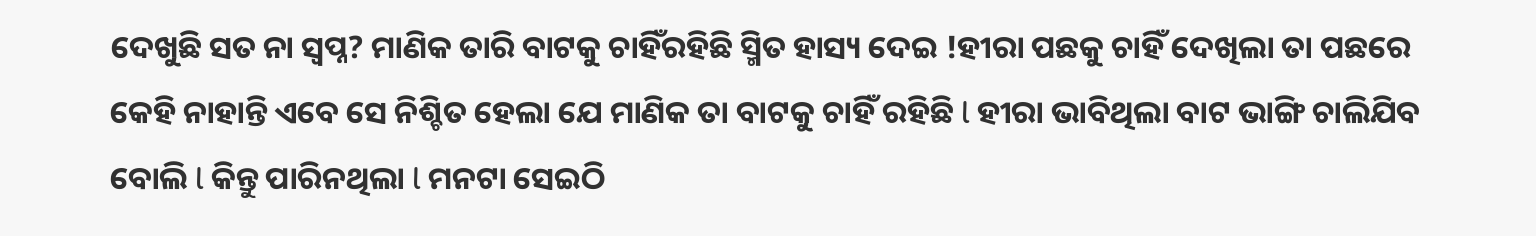ଦେଖୁଛି ସତ ନା ସ୍ବପ୍ନ? ମାଣିକ ତାରି ବାଟକୁ ଚାହିଁରହିଛି ସ୍ମିତ ହାସ୍ୟ ଦେଇ !ହୀରା ପଛକୁ ଚାହିଁ ଦେଖିଲା ତା ପଛରେ କେହି ନାହାନ୍ତି ଏବେ ସେ ନିଶ୍ଚିତ ହେଲା ଯେ ମାଣିକ ତା ବାଟକୁ ଚାହିଁ ରହିଛି l ହୀରା ଭାବିଥିଲା ବାଟ ଭାଙ୍ଗି ଚାଲିଯିବ ବୋଲି l କିନ୍ତୁ ପାରିନଥିଲା l ମନଟା ସେଇଠି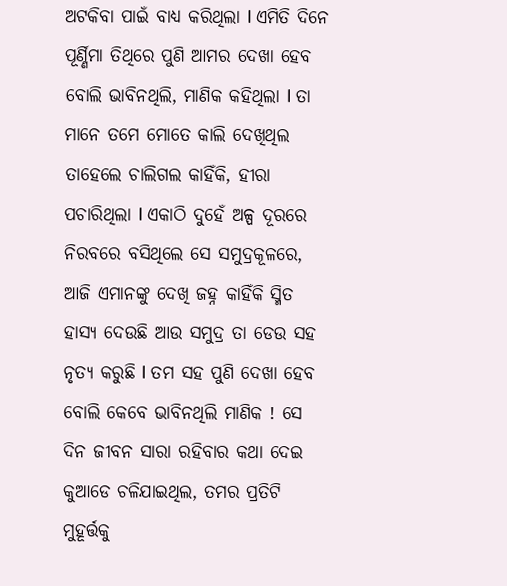ଅଟକିବା ପାଇଁ ବାଧ୍ୟ କରିଥିଲା l ଏମିତି ଦିନେ ପୂର୍ଣ୍ଣିମା ତିଥିରେ ପୁଣି ଆମର ଦେଖା ହେବ ବୋଲି ଭାବିନଥିଲି, ମାଣିକ କହିଥିଲା l ତା ମାନେ ତମେ ମୋତେ କାଲି ଦେଖିଥିଲ ତାହେଲେ ଚାଲିଗଲ କାହିଁକି, ହୀରା ପଚାରିଥିଲା l ଏକାଠି ଦୁହେଁ ଅଳ୍ପ ଦୂରରେ ନିରବରେ ବସିଥିଲେ ସେ ସମୁଦ୍ରକୂଳରେ, ଆଜି ଏମାନଙ୍କୁ ଦେଖି ଜହ୍ନ କାହିଁକି ସ୍ମିତ ହାସ୍ୟ ଦେଉଛି ଆଉ ସମୁଦ୍ର ତା ଡେଉ ସହ ନୃତ୍ୟ କରୁଛି l ତମ ସହ ପୁଣି ଦେଖା ହେବ ବୋଲି କେବେ ଭାବିନଥିଲି ମାଣିକ ! ସେ ଦିନ ଜୀବନ ସାରା ରହିବାର କଥା ଦେଇ କୁଆଡେ ଚଳିଯାଇଥିଲ, ତମର ପ୍ରତିଟି ମୁହୂର୍ତ୍ତକୁ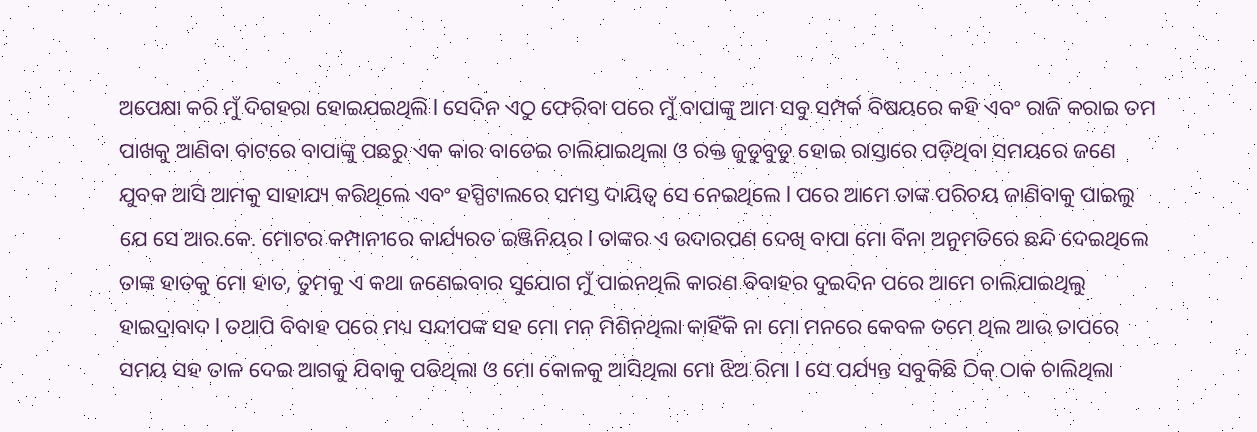ଅପେକ୍ଷା କରି ମୁଁ ଦିଗହରା ହୋଇଯଇଥିଲି l ସେଦିନ ଏଠୁ ଫେରିବା ପରେ ମୁଁ ବାପାଙ୍କୁ ଆମ ସବୁ ସମ୍ପର୍କ ବିଷୟରେ କହି ଏବଂ ରାଜି କରାଇ ତମ ପାଖକୁ ଆଣିବା ବାଟରେ ବାପାଙ୍କୁ ପଛରୁ ଏକ କାର ବାଡେଇ ଚାଲିଯାଇଥିଲା ଓ ରକ୍ତ ଜୁଡୁବୁଡୁ ହୋଇ ରାସ୍ତାରେ ପଡ଼ିଥିବା ସମୟରେ ଜଣେ ଯୁବକ ଆସି ଆମକୁ ସାହାଯ୍ୟ କରିଥିଲେ ଏବଂ ହସ୍ପିଟାଲରେ ସମସ୍ତ ଦାୟିତ୍ୱ ସେ ନେଇଥିଲେ l ପରେ ଆମେ ତାଙ୍କ ପରିଚୟ ଜାଣିବାକୁ ପାଇଲୁ ଯେ ସେ ଆର.କେ. ମୋଟର କମ୍ପାନୀରେ କାର୍ଯ୍ୟରତ ଇଞ୍ଜିନିୟର l ତାଙ୍କର ଏ ଉଦାରପଣ ଦେଖି ବାପା ମୋ ବିନା ଅନୁମତିରେ ଛନ୍ଦି ଦେଇଥିଲେ ତାଙ୍କ ହାତକୁ ମୋ ହାତ, ତୁମକୁ ଏ କଥା ଜଣେଇବାର ସୁଯୋଗ ମୁଁ ପାଇନଥିଲି କାରଣ ବିବାହର ଦୁଇଦିନ ପରେ ଆମେ ଚାଲିଯାଇଥିଲୁ ହାଇଦ୍ରାବାଦ l ତଥାପି ବିବାହ ପରେ ମଧ୍ୟ ସନ୍ଦୀପଙ୍କ ସହ ମୋ ମନ ମିଶିନଥିଲା କାହିଁକି ନା ମୋ ମନରେ କେବଳ ତମେ ଥିଲ ଆଉ ତାପରେ ସମୟ ସହ ତାଳ ଦେଇ ଆଗକୁ ଯିବାକୁ ପଡିଥିଲା ଓ ମୋ କୋଳକୁ ଆସିଥିଲା ମୋ ଝିଅ ରିମା l ସେ ପର୍ଯ୍ୟନ୍ତ ସବୁକିଛି ଠିକ୍ ଠାକ ଚାଲିଥିଲା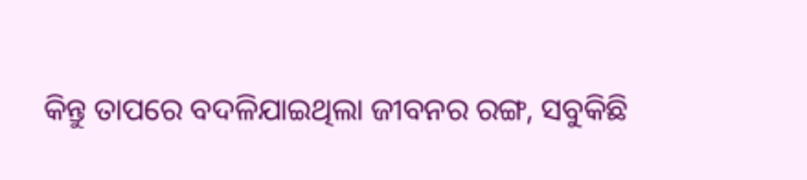କିନ୍ତୁ ତାପରେ ବଦଳିଯାଇଥିଲା ଜୀବନର ରଙ୍ଗ, ସବୁକିଛି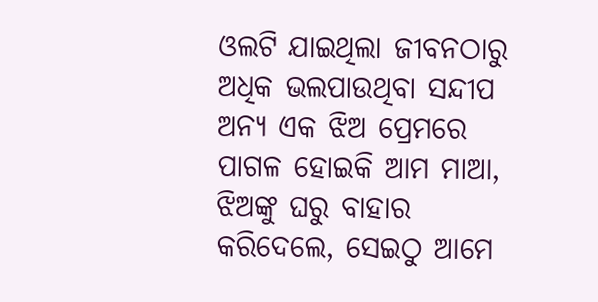ଓଲଟି ଯାଇଥିଲା ଜୀବନଠାରୁ ଅଧିକ ଭଲପାଉଥିବା ସନ୍ଦୀପ ଅନ୍ୟ ଏକ ଝିଅ ପ୍ରେମରେ ପାଗଳ ହୋଇକି ଆମ ମାଆ, ଝିଅଙ୍କୁ ଘରୁ ବାହାର କରିଦେଲେ, ସେଇଠୁ ଆମେ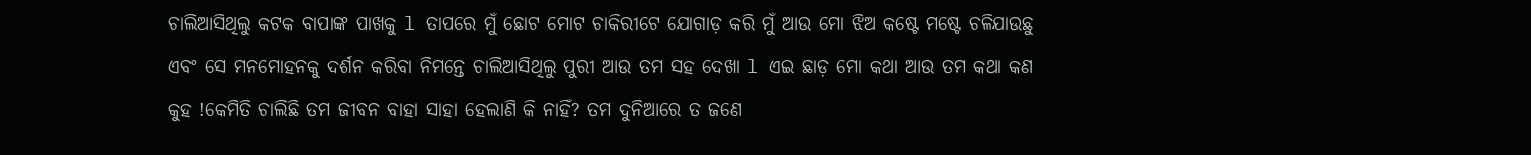ଚାଲିଆସିଥିଲୁ କଟକ ବାପାଙ୍କ ପାଖକୁ l ତାପରେ ମୁଁ ଛୋଟ ମୋଟ ଚାକିରୀଟେ ଯୋଗାଡ଼ କରି ମୁଁ ଆଉ ମୋ ଝିଅ କଷ୍ଟେ ମଷ୍ଟେ ଚଳିଯାଉଛୁ ଏବଂ ସେ ମନମୋହନକୁ ଦର୍ଶନ କରିବା ନିମନ୍ତେ ଚାଲିଆସିଥିଲୁ ପୁରୀ ଆଉ ତମ ସହ ଦେଖା l ଏଇ ଛାଡ଼ ମୋ କଥା ଆଉ ତମ କଥା କଣ କୁହ !କେମିତି ଚାଲିଛି ତମ ଜୀବନ ବାହା ସାହା ହେଲାଣି କି ନାହିଁ? ତମ ଦୁନିଆରେ ତ ଜଣେ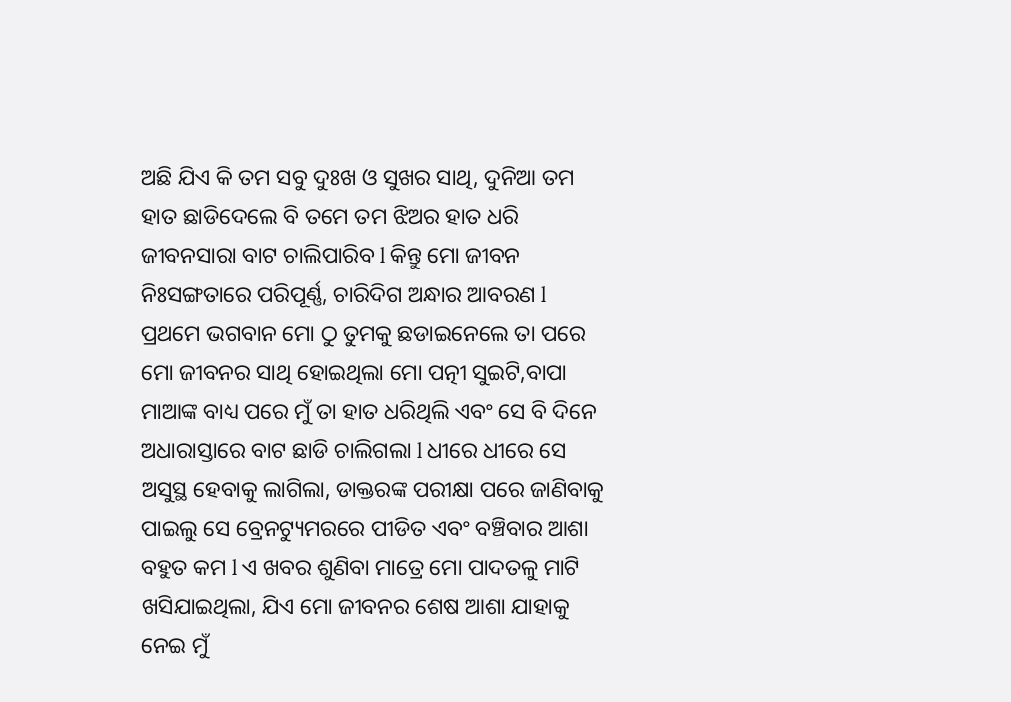ଅଛି ଯିଏ କି ତମ ସବୁ ଦୁଃଖ ଓ ସୁଖର ସାଥି, ଦୁନିଆ ତମ ହାତ ଛାଡିଦେଲେ ବି ତମେ ତମ ଝିଅର ହାତ ଧରି ଜୀବନସାରା ବାଟ ଚାଲିପାରିବ l କିନ୍ତୁ ମୋ ଜୀବନ ନିଃସଙ୍ଗତାରେ ପରିପୂର୍ଣ୍ଣ, ଚାରିଦିଗ ଅନ୍ଧାର ଆବରଣ l ପ୍ରଥମେ ଭଗବାନ ମୋ ଠୁ ତୁମକୁ ଛଡାଇନେଲେ ତା ପରେ ମୋ ଜୀବନର ସାଥି ହୋଇଥିଲା ମୋ ପତ୍ନୀ ସୁଇଟି,ବାପା ମାଆଙ୍କ ବାଧ୍ୟ ପରେ ମୁଁ ତା ହାତ ଧରିଥିଲି ଏବଂ ସେ ବି ଦିନେ ଅଧାରାସ୍ତାରେ ବାଟ ଛାଡି ଚାଲିଗଲା l ଧୀରେ ଧୀରେ ସେ ଅସୁସ୍ଥ ହେବାକୁ ଲାଗିଲା, ଡାକ୍ତରଙ୍କ ପରୀକ୍ଷା ପରେ ଜାଣିବାକୁ ପାଇଲୁ ସେ ବ୍ରେନଟ୍ୟୁମରରେ ପୀଡିତ ଏବଂ ବଞ୍ଚିବାର ଆଶା ବହୁତ କମ l ଏ ଖବର ଶୁଣିବା ମାତ୍ରେ ମୋ ପାଦତଳୁ ମାଟି ଖସିଯାଇଥିଲା, ଯିଏ ମୋ ଜୀବନର ଶେଷ ଆଶା ଯାହାକୁ ନେଇ ମୁଁ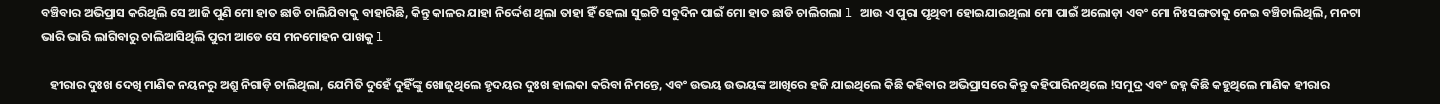ବଞ୍ଚିବାର ଅଭିପ୍ରାସ କରିଥିଲି ସେ ଆଜି ପୁଣି ମୋ ହାତ ଛାଡି ଚାଲିଯିବାକୁ ବାହାରିଛି, କିନ୍ତୁ କାଳର ଯାହା ନିର୍ଦ୍ଦେଶ ଥିଲା ତାହା ହିଁ ହେଲା ସୁଇଟି ସବୁଦିନ ପାଇଁ ମୋ ହାତ ଛାଡି ଚାଲିଗଲା l ଆଉ ଏ ପୁରା ପୃଥିବୀ ହୋଇଯାଇଥିଲା ମୋ ପାଇଁ ଅଲୋଡ଼ା ଏବଂ ମୋ ନିଃସଙ୍ଗତାକୁ ନେଇ ବଞ୍ଚିଚାଲିଥିଲି, ମନଟା ଭାରି ଭାରି ଲାଗିବାରୁ ଚାଲିଆସିଥିଲି ପୁରୀ ଆଡେ ସେ ମନମୋହନ ପାଖକୁ l

   ହୀରାର ଦୁଃଖ ଦେଖି ମାଣିକ ନୟନରୁ ଅଶ୍ରୁ ନିଗାଡ଼ି ଚାଲିଥିଲା, ଯେମିତି ଦୁହେଁ ଦୁହିଁଙ୍କୁ ଖୋଜୁଥିଲେ ହୃଦୟର ଦୁଃଖ ହାଲକା କରିବା ନିମନ୍ତେ, ଏବଂ ଉଭୟ ଉଭୟଙ୍କ ଆଖିରେ ହଜି ଯାଇଥିଲେ କିଛି କହିବାର ଅଭିପ୍ରାସରେ କିନ୍ତୁ କହିପାରିନଥିଲେ !ସମୁଦ୍ର ଏବଂ ଜହ୍ନ କିଛି କହୁଥିଲେ ମାଣିକ ହୀରାର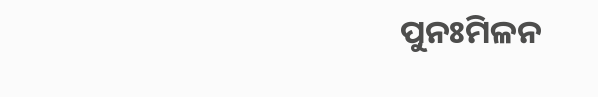ପୁନଃମିଳନ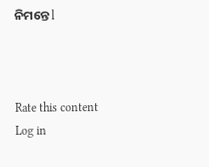ନିମନ୍ତେ l



Rate this content
Log in